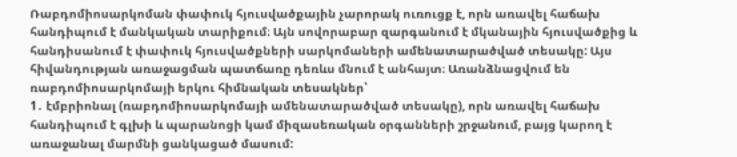Ռաբդոմիոսարկոման փափուկ հյուսվածքային չարորակ ուռուցք է, որն առավել հաճախ հանդիպում է մանկական տարիքում։ Այն սովորաբար զարգանում է մկանային հյուսվածքից և հանդիսանում է փափուկ հյուսվածքների սարկոմաների ամենատարածված տեսակը: Այս հիվանդության առաջացման պատճառը դեռևս մնում է անհայտ։ Առանձնացվում են ռաբդոմիոսարկոմայի երկու հիմնական տեսակներ՝
1․ էմբրիոնալ (ռաբդոմիոսարկոմայի ամենատարածված տեսակը), որն առավել հաճախ հանդիպում է գլխի և պարանոցի կամ միզասեռական օրգանների շրջանում, բայց կարող է առաջանալ մարմնի ցանկացած մասում: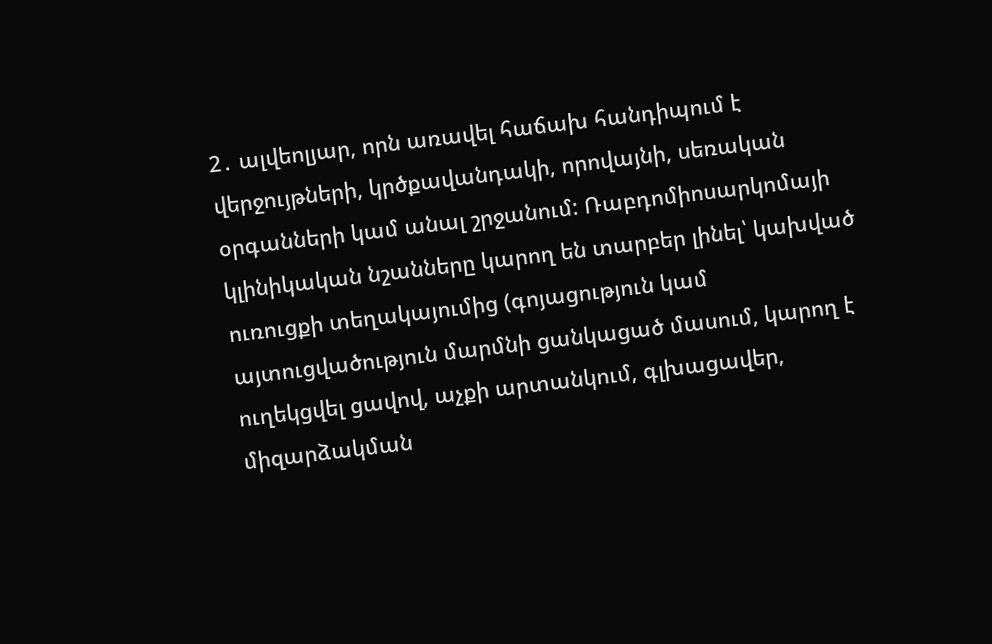2․ ալվեոլյար, որն առավել հաճախ հանդիպում է վերջույթների, կրծքավանդակի, որովայնի, սեռական օրգանների կամ անալ շրջանում: Ռաբդոմիոսարկոմայի կլինիկական նշանները կարող են տարբեր լինել՝ կախված ուռուցքի տեղակայումից (գոյացություն կամ այտուցվածություն մարմնի ցանկացած մասում, կարող է ուղեկցվել ցավով, աչքի արտանկում, գլխացավեր, միզարձակման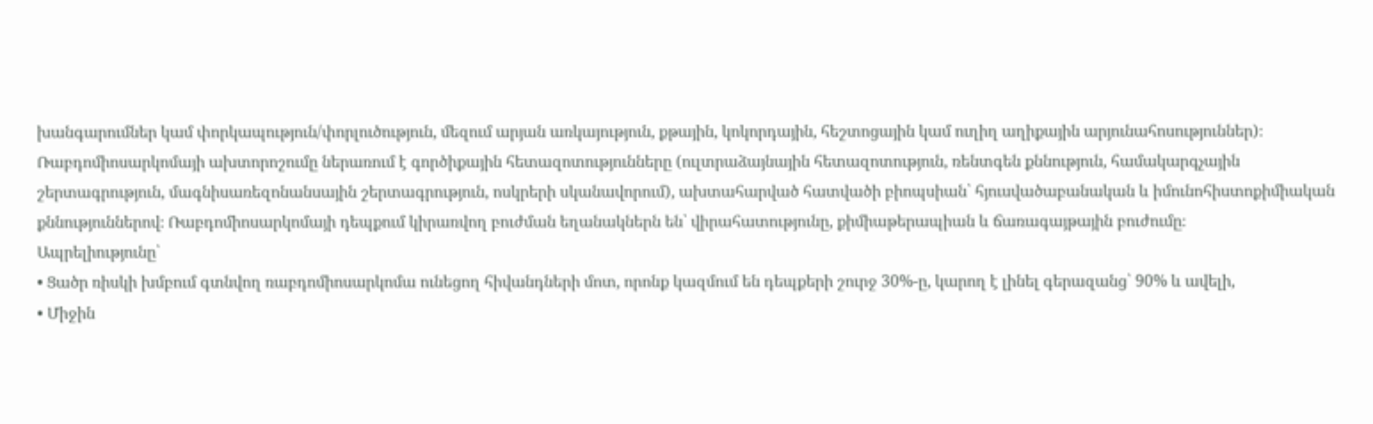խանգարումներ կամ փորկապություն/փորլուծություն, մեզում արյան առկայություն, քթային, կոկորդային, հեշտոցային կամ ուղիղ աղիքային արյունահոսություններ)։ Ռաբդոմիոսարկոմայի ախտորոշումը ներառում է գործիքային հետազոտությունները (ուլտրաձայնային հետազոտություն, ռենտգեն քննություն, համակարգչային շերտագրություն, մագնիսառեզոնանսային շերտագրություն, ոսկրերի սկանավորում), ախտահարված հատվածի բիոպսիան՝ հյուսվածաբանական և իմունոհիստոքիմիական քննություններով։ Ռաբդոմիոսարկոմայի դեպքում կիրառվող բուժման եղանակներն են՝ վիրահատությունը, քիմիաթերապիան և ճառագայթային բուժումը։
Ապրելիությունը՝
• Ցածր ռիսկի խմբում գտնվող ռաբդոմիոսարկոմա ունեցող հիվանդների մոտ, որոնք կազմում են դեպքերի շուրջ 30%-ը, կարող է լինել գերազանց՝ 90% և ավելի,
• Միջին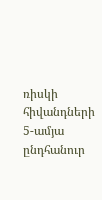ռիսկի հիվանդների 5-ամյա ընդհանուր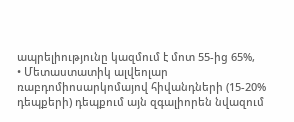ապրելիությունը կազմում է մոտ 55-ից 65%,
• Մետաստատիկ ալվեոլար ռաբդոմիոսարկոմայով հիվանդների (15-20% դեպքերի) դեպքում այն զգալիորեն նվազում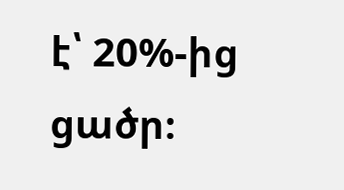է՝ 20%-ից ցածր։